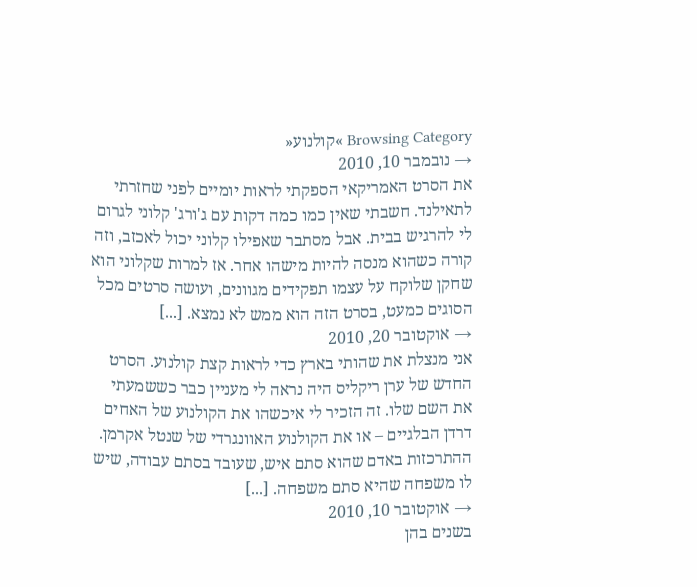Browsing Category »קולנוע«
→ נובמבר 10, 2010
את הסרט האמריקאי הספקתי לראות יומיים לפני שחזרתי לתאילנד. חשבתי שאין כמו כמה דקות עם ג'ורג' קלוני לגרום לי להרגיש בבית. אבל מסתבר שאפילו קלוני יכול לאכזב, וזה קורה כשהוא מנסה להיות מישהו אחר. אז למרות שקלוני הוא שחקן שלוקח על עצמו תפקידים מגוונים, ועושה סרטים מכל הסוגים כמעט, בסרט הזה הוא ממש לא נמצא. [...]
→ אוקטובר 20, 2010
אני מנצלת את שהותי בארץ כדי לראות קצת קולנוע. הסרט החדש של ערן ריקליס היה נראה לי מעניין כבר כששמעתי את השם שלו. זה הזכיר לי איכשהו את הקולנוע של האחים דרדן הבלגיים – או את הקולנוע האוונגרדי של שנטל אקרמן. ההתרכזות באדם שהוא סתם איש, שעובד בסתם עבודה, שיש לו משפחה שהיא סתם משפחה. [...]
→ אוקטובר 10, 2010
בשנים בהן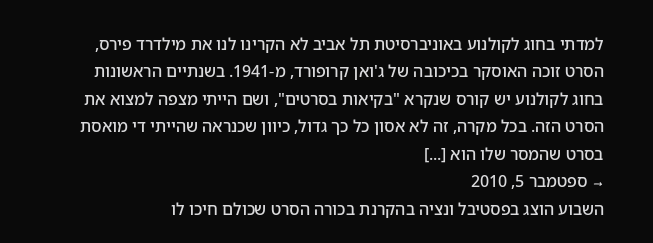למדתי בחוג לקולנוע באוניברסיטת תל אביב לא הקרינו לנו את מילדרד פירס, הסרט זוכה האוסקר בכיכובה של ג'ואן קרופורד, מ-1941. בשנתיים הראשונות בחוג לקולנוע יש קורס שנקרא "בקיאות בסרטים", ושם הייתי מצפה למצוא את הסרט הזה. בכל מקרה, זה לא אסון כל כך גדול, כיוון שכנראה שהייתי די מואסת בסרט שהמסר שלו הוא [...]
→ ספטמבר 5, 2010
השבוע הוצג בפסטיבל ונציה בהקרנת בכורה הסרט שכולם חיכו לו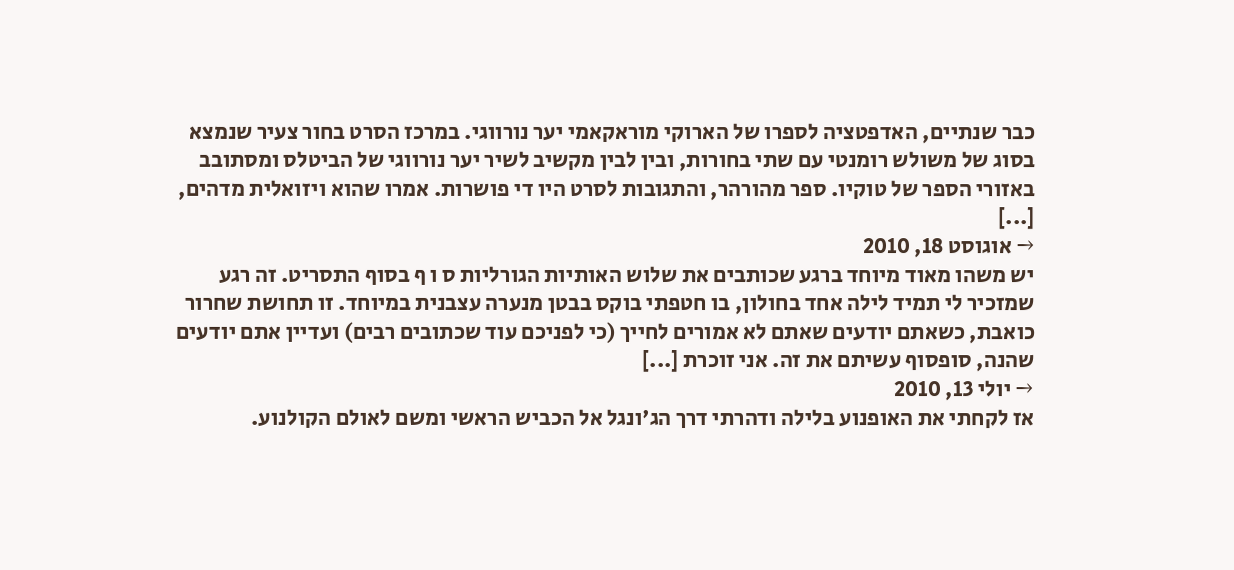כבר שנתיים, האדפטציה לספרו של הארוקי מוראקאמי יער נורווגי. במרכז הסרט בחור צעיר שנמצא בסוג של משולש רומנטי עם שתי בחורות, ובין לבין מקשיב לשיר יער נורווגי של הביטלס ומסתובב באזורי הספר של טוקיו. ספר מהורהר, והתגובות לסרט היו די פושרות. אמרו שהוא ויזואלית מדהים, [...]
→ אוגוסט 18, 2010
יש משהו מאוד מיוחד ברגע שכותבים את שלוש האותיות הגורליות ס ו ף בסוף התסריט. זה רגע שמזכיר לי תמיד לילה אחד בחולון, בו חטפתי בוקס בבטן מנערה עצבנית במיוחד. זו תחושת שחרור כואבת, כשאתם יודעים שאתם לא אמורים לחייך (כי לפניכם עוד שכתובים רבים) ועדיין אתם יודעים שהנה, סופסוף עשיתם את זה. אני זוכרת [...]
→ יולי 13, 2010
אז לקחתי את האופנוע בלילה ודהרתי דרך הג'ונגל אל הכביש הראשי ומשם לאולם הקולנוע.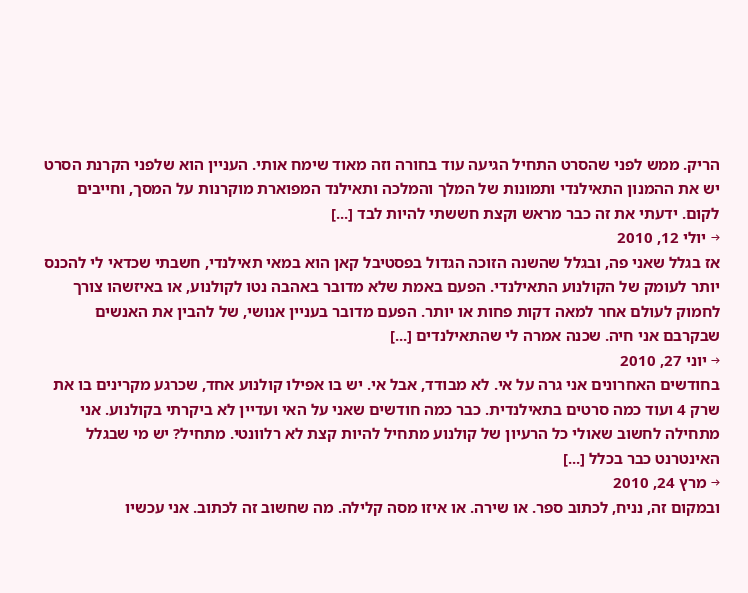הריק. ממש לפני שהסרט התחיל הגיעה עוד בחורה וזה מאוד שימח אותי. העניין הוא שלפני הקרנת הסרט יש את ההמנון התאילנדי ותמונות של המלך והמלכה ותאילנד המפוארת מוקרנות על המסך, וחייבים לקום. ידעתי את זה כבר מראש וקצת חששתי להיות לבד [...]
→ יולי 12, 2010
אז בגלל שאני פה, ובגלל שהשנה הזוכה הגדול בפסטיבל קאן הוא במאי תאילנדי, חשבתי שכדאי לי להכנס יותר לעומק של הקולנוע התאילנדי. הפעם באמת שלא מדובר באהבה נטו לקולנוע, או באיזשהו צורך לחמוק לעולם אחר למאה דקות פחות או יותר. הפעם מדובר בעניין אנושי, של להבין את האנשים שבקרבם אני חיה. שכנה אמרה לי שהתאילנדים [...]
→ יוני 27, 2010
בחודשים האחרונים אני גרה על אי. לא מבודד, אבל אי. יש בו אפילו קולנוע אחד, שכרגע מקרינים בו את שרק 4 ועוד כמה סרטים בתאילנדית. כבר כמה חודשים שאני על האי ועדיין לא ביקרתי בקולנוע. אני מתחילה לחשוב שאולי כל הרעיון של קולנוע מתחיל להיות קצת לא רלוונטי. מתחיל? יש מי שבגלל האינטרנט כבר בכלל [...]
→ מרץ 24, 2010
ובמקום זה, נניח, לכתוב ספר. או שירה. או איזו מסה קלילה. מה שחשוב זה לכתוב. אני עכשיו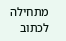מתחילה לכתוב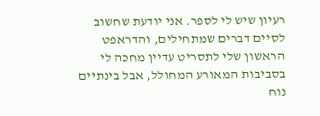רעיון שיש לי לספר. אני יודעת שחשוב לסיים דברים שמתחילים, והדראפט הראשון שלי לתסריט עדיין מחכה לי בסביבות המאורע המחולל, אבל בינתיים נוח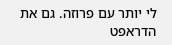לי יותר עם פרוזה. גם את הדראפט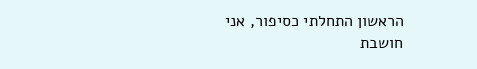הראשון התחלתי כסיפור, אני חושבת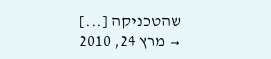שהטכניקה [...]
→ מרץ 24, 2010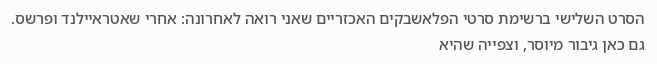הסרט השלישי ברשימת סרטי הפלאשבקים האכזריים שאני רואה לאחרונה: אחרי שאטראיילנד ופרשס. גם כאן גיבור מיוסר, וצפייה שהיא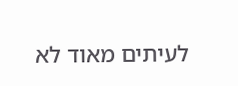לעיתים מאוד לא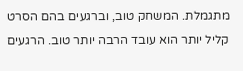מתגמלת. המשחק טוב, וברגעים בהם הסרט קליל יותר הוא עובד הרבה יותר טוב. הרגעים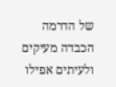של הדרמה הכבדה מעיקים ולעיתים אפילו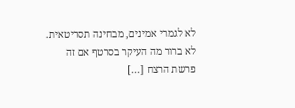לא לגמרי אמינים, מבחינה תסריטאית. לא ברור מה העיקר בסרטף אם זה פרשת הרצח [...]